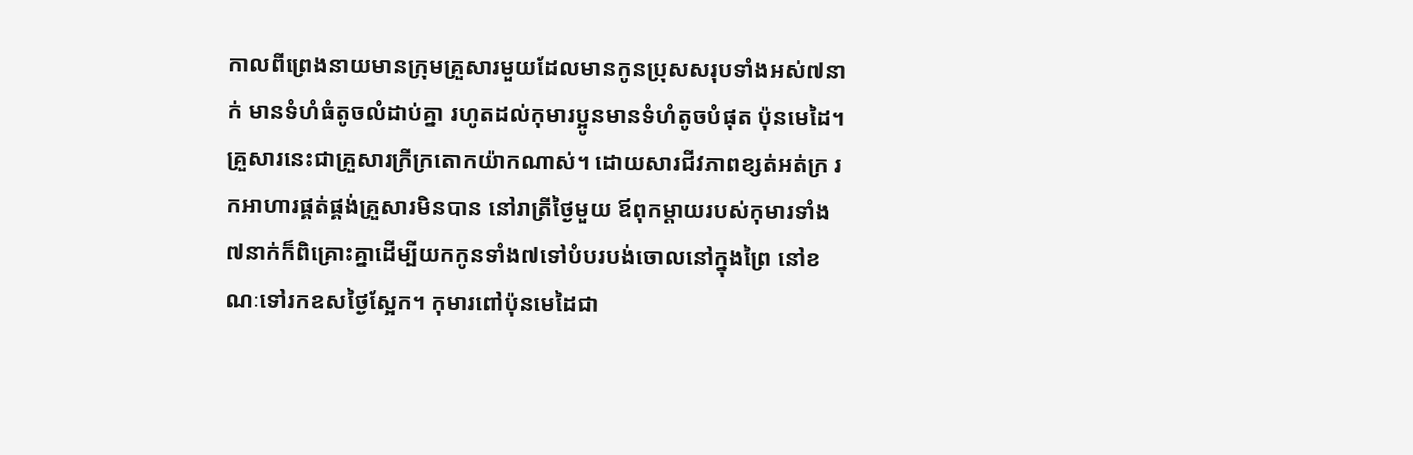កាលពីព្រេងនាយមានក្រុមគ្រួសារមួយដែលមានកូនប្រុសសរុបទាំងអស់៧នាក់ មានទំហំធំតូចលំដាប់គ្នា រហូតដល់កុមារប្អូនមានទំហំតូចបំផុត ប៉ុនមេដៃ។ គ្រួសារនេះជាគ្រួសារក្រីក្រតោកយ៉ាកណាស់។ ដោយសារជីវភាពខ្សត់អត់ក្រ រកអាហារផ្គត់ផ្គង់គ្រួសារមិនបាន នៅរាត្រីថ្ងៃមួយ ឪពុកម្ដាយរបស់កុមារទាំង៧នាក់ក៏ពិគ្រោះគ្នាដើម្បីយកកូនទាំង៧ទៅបំបរបង់ចោលនៅក្នុងព្រៃ នៅខណៈទៅរកឧសថ្ងៃស្អែក។ កុមារពៅប៉ុនមេដៃជា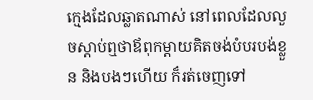ក្មេងដែលឆ្លាតណាស់ នៅពេលដែលលួចស្ដាប់ឮថាឪពុកម្ដាយគិតចង់បំបរបង់ខ្លួន និងបងៗហើយ ក៏រត់ចេញទៅ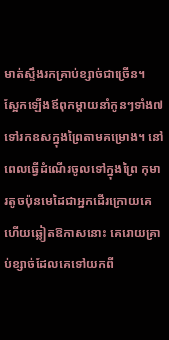មាត់ស្ទឹងរកគ្រាប់ខ្សាច់ជាច្រើន។
ស្អែកឡើងឪពុកម្ដាយនាំកូនៗទាំង៧ទៅរកឧសក្នុងព្រៃតាមគម្រោង។ នៅពេលធ្វើដំណើរចូលទៅក្នុងព្រៃ កុមារតូចប៉ុនមេដៃជាអ្នកដើរក្រោយគេ ហើយឆ្លៀតឱកាសនោះ គេរោយគ្រាប់ខ្សាច់ដែលគេទៅយកពី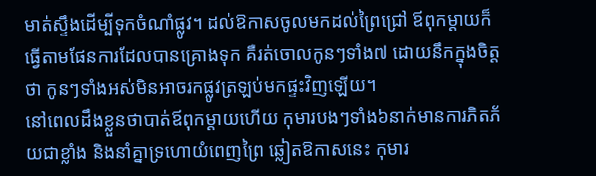មាត់ស្ទឹងដើម្បីទុកចំណាំផ្លូវ។ ដល់ឱកាសចូលមកដល់ព្រៃជ្រៅ ឪពុកម្ដាយក៏ធ្វើតាមផែនការដែលបានគ្រោងទុក គឺរត់ចោលកូនៗទាំង៧ ដោយនឹកក្នុងចិត្តថា កូនៗទាំងអស់មិនអាចរកផ្លូវត្រឡប់មកផ្ទះវិញឡើយ។
នៅពេលដឹងខ្លួនថាបាត់ឪពុកម្ដាយហើយ កុមារបងៗទាំង៦នាក់មានការភិតភ័យជាខ្លាំង និងនាំគ្នាទ្រហោយំពេញព្រៃ ឆ្លៀតឱកាសនេះ កុមារ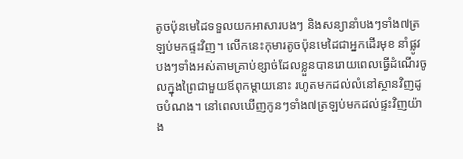តូចប៉ុនមេដៃទទួលយកអាសារបងៗ និងសន្យានាំបងៗទាំង៧ត្រឡប់មកផ្ទះវិញ។ លើកនេះកុមារតូចប៉ុនមេដៃជាអ្នកដើរមុខ នាំផ្លូវបងៗទាំងអស់តាមគ្រាប់ខ្សាច់ដែលខ្លួនបានរោយពេលធ្វើដំណើរចូលក្នុងព្រៃជាមួយឪពុកម្ដាយនោះ រហូតមកដល់លំនៅស្ថានវិញដូចបំណង។ នៅពេលឃើញកូនៗទាំង៧ត្រឡប់មកដល់ផ្ទះវិញយ៉ាង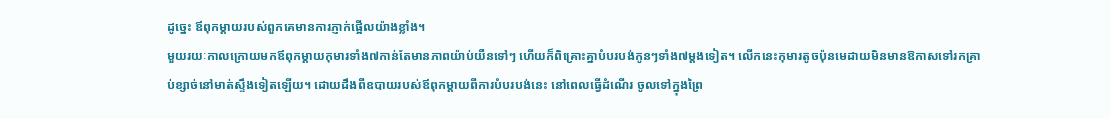ដូច្នេះ ឪពុកម្ដាយរបស់ពួកគេមានការភ្ញាក់ផ្អើលយ៉ាងខ្លាំង។
មួយរយៈកាលក្រោយមកឪពុកម្ដាយកុមារទាំង៧កាន់តែមានភាពយ៉ាប់យឺនទៅៗ ហើយក៏ពិគ្រោះគ្នាបំបរបង់កូនៗទាំង៧ម្ដងទៀត។ លើកនេះកុមារតូចប៉ុនមេដាយមិនមានឱកាសទៅរកគ្រាប់ខ្សាច់នៅមាត់ស្ទឹងទៀតឡើយ។ ដោយដឹងពីឧបាយរបស់ឪពុកម្ដាយពីការបំបរបង់នេះ នៅពេលធ្វើដំណើរ ចូលទៅក្នុងព្រៃ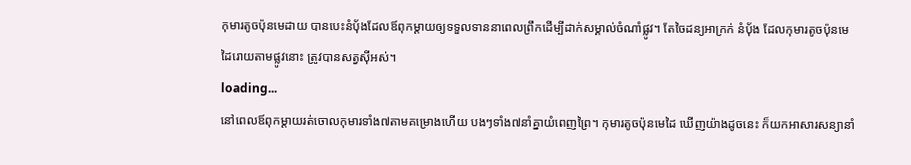កុមារតូចប៉ុនមេដាយ បានបេះនំប៉័ងដែលឪពុកម្ដាយឲ្យទទួលទាននាពេលព្រឹកដើម្បីដាក់សម្គាល់ចំណាំផ្លូវ។ តែចៃដន្យអាក្រក់ នំប៉័ង ដែលកុមារតូចប៉ុនមេដៃរោយតាមផ្លូវនោះ ត្រូវបានសត្វស៊ីអស់។
loading...
នៅពេលឪពុកម្ដាយរត់ចោលកុមារទាំង៧តាមគម្រោងហើយ បងៗទាំង៧នាំគ្នាយំពេញព្រៃ។ កុមារតូចប៉ុនមេដៃ ឃើញយ៉ាងដូចនេះ ក៏យកអាសារសន្យានាំ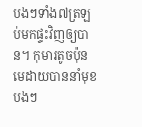បងៗទាំង៧ត្រឡប់មកផ្ទះវិញឲ្យបាន។ កុមារតូចប៉ុនមេដាយបាននាំមុខបងៗ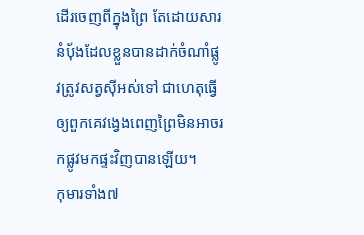ដើរចេញពីក្នុងព្រៃ តែដោយសារនំប៉័ងដែលខ្លួនបានដាក់ចំណាំផ្លូវត្រូវសត្វស៊ីអស់ទៅ ជាហេតុធ្វើឲ្យពួកគេវង្វេងពេញព្រៃមិនអាចរកផ្លូវមកផ្ទះវិញបានឡើយ។
កុមារទាំង៧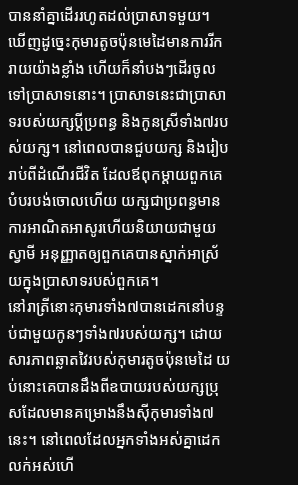បាននាំគ្នាដើររហូតដល់ប្រាសាទមួយ។ ឃើញដូច្នេះកុមារតូចប៉ុនមេដៃមានការរីករាយយ៉ាងខ្លាំង ហើយក៏នាំបងៗដើរចូលទៅប្រាសាទនោះ។ ប្រាសាទនេះជាប្រាសាទរបស់យក្សប្ដីប្រពន្ធ និងកូនស្រីទាំង៧របស់យក្ស។ នៅពេលបានជួបយក្ស និងរៀបរាប់ពីដំណើរជីវិត ដែលឪពុកម្ដាយពួកគេបំបរបង់ចោលហើយ យក្សជាប្រពន្ធមានការអាណិតអាសូរហើយនិយាយជាមួយស្វាមី អនុញ្ញាតឲ្យពួកគេបានស្នាក់អាស្រ័យក្នុងប្រាសាទរបស់ពួកគេ។
នៅរាត្រីនោះកុមារទាំង៧បានដេកនៅបន្ទប់ជាមួយកូនៗទាំង៧របស់យក្ស។ ដោយសារភាពឆ្លាតវៃរបស់កុមារតូចប៉ុនមេដៃ យប់នោះគេបានដឹងពីឧបាយរបស់យក្សប្រុសដែលមានគម្រោងនឹងស៊ីកុមារទាំង៧នេះ។ នៅពេលដែលអ្នកទាំងអស់គ្នាដេកលក់អស់ហើ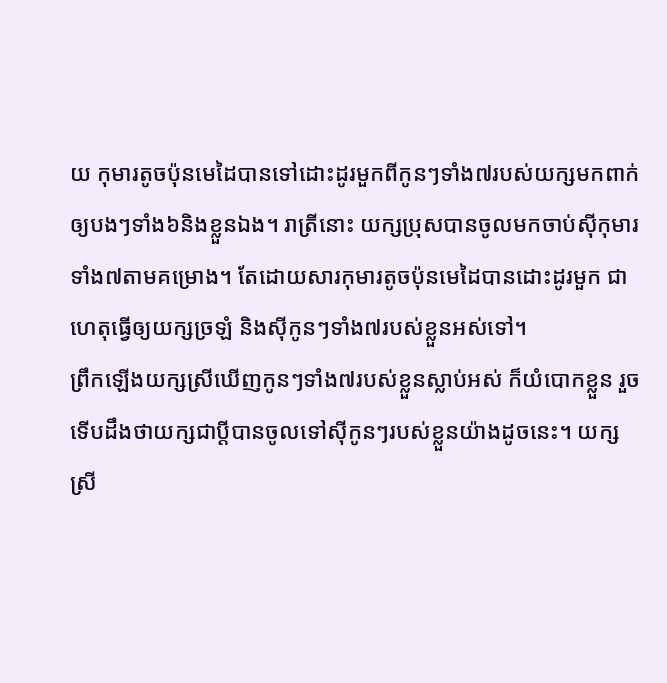យ កុមារតូចប៉ុនមេដៃបានទៅដោះដូរមួកពីកូនៗទាំង៧របស់យក្សមកពាក់ឲ្យបងៗទាំង៦និងខ្លួនឯង។ រាត្រីនោះ យក្សប្រុសបានចូលមកចាប់ស៊ីកុមារទាំង៧តាមគម្រោង។ តែដោយសារកុមារតូចប៉ុនមេដៃបានដោះដូរមួក ជាហេតុធ្វើឲ្យយក្សច្រឡំ និងស៊ីកូនៗទាំង៧របស់ខ្លួនអស់ទៅ។
ព្រឹកឡើងយក្សស្រីឃើញកូនៗទាំង៧របស់ខ្លួនស្លាប់អស់ ក៏យំបោកខ្លួន រួចទើបដឹងថាយក្សជាប្ដីបានចូលទៅស៊ីកូនៗរបស់ខ្លួនយ៉ាងដូចនេះ។ យក្សស្រី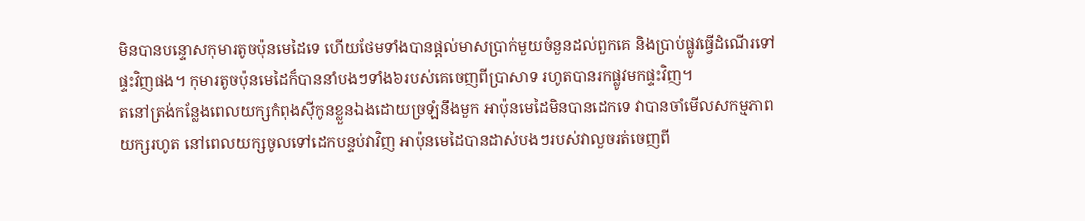មិនបានបន្ទោសកុមារតូចប៉ុនមេដៃទេ ហើយថែមទាំងបានផ្ដល់មាសប្រាក់មួយចំនួនដល់ពួកគេ និងប្រាប់ផ្លូវធ្វើដំណើរទៅផ្ទះវិញផង។ កុមារតូចប៉ុនមេដៃក៏បាននាំបងៗទាំង៦របស់គេចេញពីប្រាសាទ រហូតបានរកផ្លូវមកផ្ទះវិញ។
តនៅត្រង់កន្លែងពេលយក្សកំពុងស៊ីកូនខ្លួនឯងដោយច្រឡំនឹងមួក អាប៉ុនមេដៃមិនបានដេកទេ វាបានចាំមើលសកម្មភាពយក្សរហូត នៅពេលយក្សចូលទៅដេកបន្ទប់វាវិញ អាប៉ុនមេដៃបានដាស់បងៗរបស់វាលួចរត់ចេញពី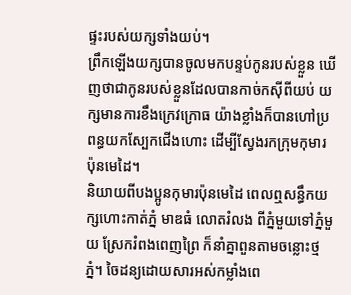ផ្ទះរបស់យក្សទាំងយប់។
ព្រឹកឡើងយក្សបានចូលមកបន្ទប់កូនរបស់ខ្លួន ឃើញថាជាកូនរបស់ខ្លួនដែលបានកាច់កស៊ីពីយប់ យក្សមានការខឹងក្រេវក្រោធ យ៉ាងខ្លាំងក៏បានហៅប្រពន្ធយកស្បែកជើងហោះ ដើម្បីស្វែងរកក្រុមកុមារប៉ុនមេដៃ។
និយាយពីបងប្អូនកុមារប៉ុនមេដៃ ពេលឮសន្ធឹកយក្សហោះកាត់ភ្នំ មាឌធំ លោតរំលង ពីភ្នំមួយទៅភ្នំមួយ ស្រែករំពងពេញព្រៃ ក៏នាំគ្នាពួនតាមចន្លោះថ្មភ្នំ។ ចៃដន្យដោយសារអស់កម្លាំងពេ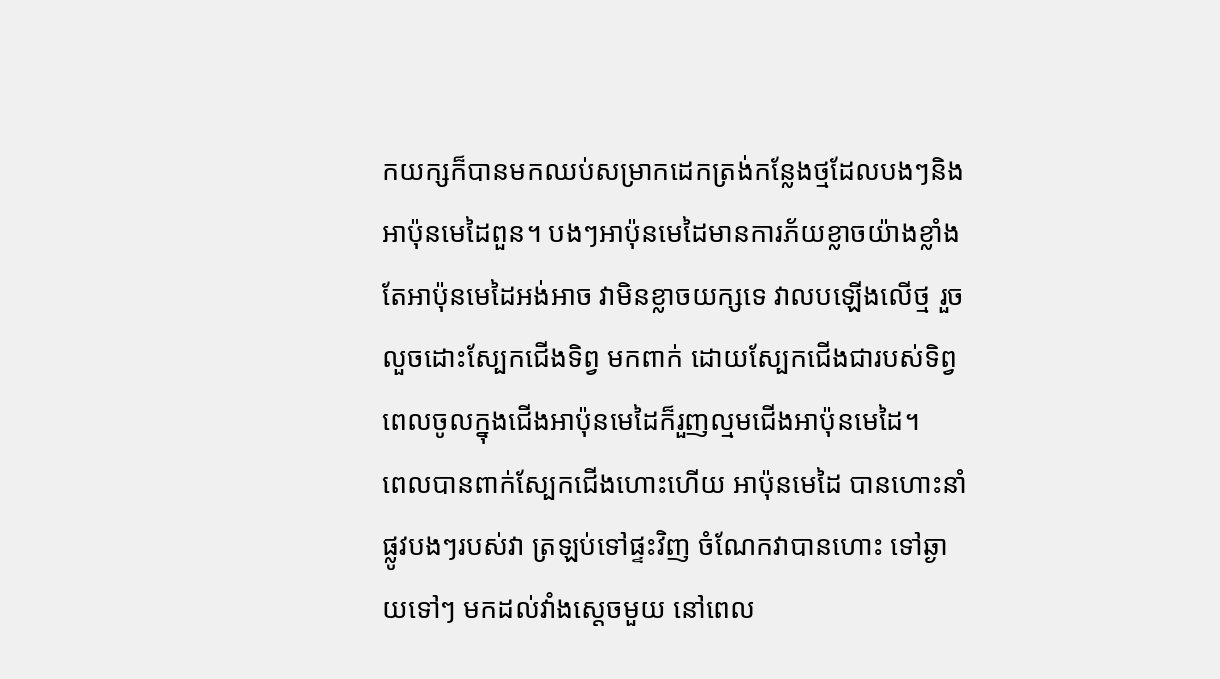កយក្សក៏បានមកឈប់សម្រាកដេកត្រង់កន្លែងថ្មដែលបងៗនិងអាប៉ុនមេដៃពួន។ បងៗអាប៉ុនមេដៃមានការភ័យខ្លាចយ៉ាងខ្លាំង តែអាប៉ុនមេដៃអង់អាច វាមិនខ្លាចយក្សទេ វាលបឡើងលើថ្ម រួចលួចដោះស្បែកជើងទិព្វ មកពាក់ ដោយស្បែកជើងជារបស់ទិព្វ ពេលចូលក្នុងជើងអាប៉ុនមេដៃក៏រួញល្មមជើងអាប៉ុនមេដៃ។
ពេលបានពាក់ស្បែកជើងហោះហើយ អាប៉ុនមេដៃ បានហោះនាំផ្លូវបងៗរបស់វា ត្រឡប់ទៅផ្ទះវិញ ចំណែកវាបានហោះ ទៅឆ្ងាយទៅៗ មកដល់វាំងស្តេចមួយ នៅពេល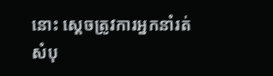នោះ ស្តេចត្រូវការអ្នកនាំរត់សំបុ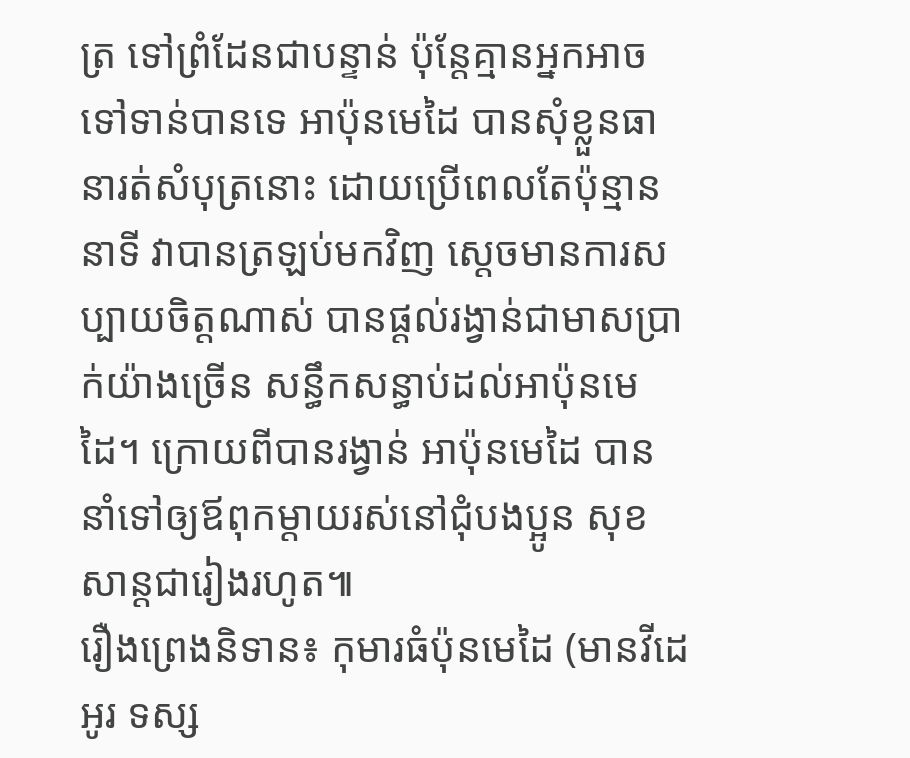ត្រ ទៅព្រំដែនជាបន្ទាន់ ប៉ុន្តែគ្មានអ្នកអាចទៅទាន់បានទេ អាប៉ុនមេដៃ បានសុំខ្លួនធានារត់សំបុត្រនោះ ដោយប្រើពេលតែប៉ុន្មាននាទី វាបានត្រឡប់មកវិញ ស្តេចមានការសប្បាយចិត្តណាស់ បានផ្តល់រង្វាន់ជាមាសប្រាក់យ៉ាងច្រើន សន្ធឹកសន្ធាប់ដល់អាប៉ុនមេដៃ។ ក្រោយពីបានរង្វាន់ អាប៉ុនមេដៃ បាននាំទៅឲ្យឪពុកម្តាយរស់នៅជុំបងប្អូន សុខសាន្តជារៀងរហូត៕
រឿងព្រេងនិទាន៖ កុមារធំប៉ុនមេដៃ (មានវីដេអូរ ទស្ស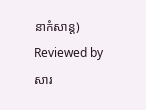នាកំសាន្ត)
Reviewed by សារ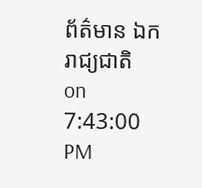ព័ត៌មាន ឯករាជ្យជាតិ
on
7:43:00 PM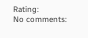Rating:
No comments: